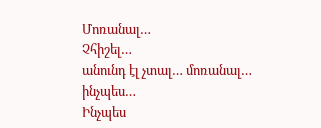Մոռանալ…
Չհիշել…
անունդ էլ չտալ… մոռանալ… ինչպես…
Ինչպես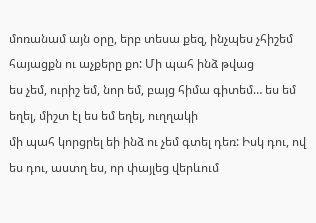մոռանամ այն օրը, երբ տեսա քեզ, ինչպես չհիշեմ հայացքն ու աչքերը քո: Մի պահ ինձ թվաց
ես չեմ, ուրիշ եմ, նոր եմ, բայց հիմա գիտեմ… ես եմ եղել, միշտ էլ ես եմ եղել, ուղղակի
մի պահ կորցրել եի ինձ ու չեմ գտել դեռ: Իսկ դու, ով ես դու, աստղ ես, որ փայլեց վերևում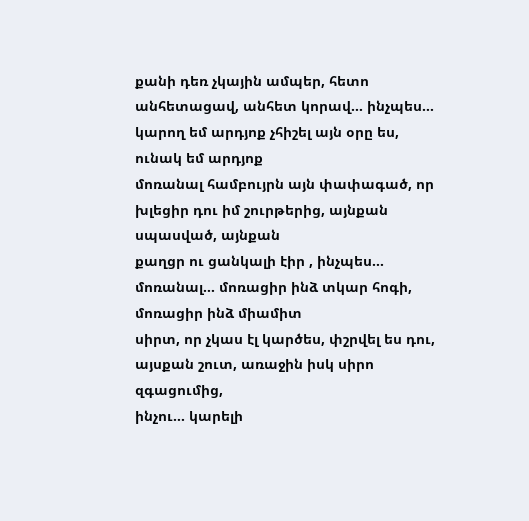քանի դեռ չկային ամպեր, հետո անհետացավ, անհետ կորավ… ինչպես… կարող եմ արդյոք չհիշել այն օրը ես, ունակ եմ արդյոք
մոռանալ համբույրն այն փափագած, որ խլեցիր դու իմ շուրթերից, այնքան սպասված, այնքան
քաղցր ու ցանկալի էիր , ինչպես… մոռանալ… մոռացիր ինձ տկար հոգի, մոռացիր ինձ միամիտ
սիրտ, որ չկաս էլ կարծես, փշրվել ես դու, այսքան շուտ, առաջին իսկ սիրո զգացումից,
ինչու… կարելի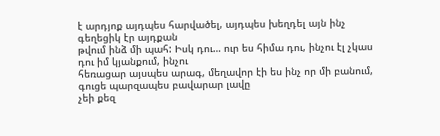է արդյոք այդպես հարվածել, այդպես խեղդել այն ինչ գեղեցիկ էր այդքան
թվում ինձ մի պահ: Իսկ դու… ուր ես հիմա դու, ինչու էլ չկաս դու իմ կյանքում, ինչու
հեռացար այսպես արագ, մեղավոր էի ես ինչ որ մի բանում, գուցե պարզապես բավարար լավը
չեի քեզ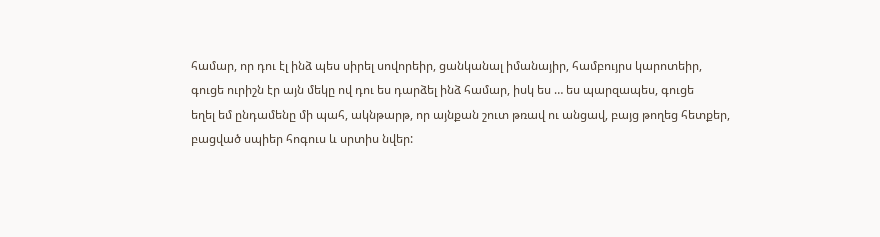համար, որ դու էլ ինձ պես սիրել սովորեիր, ցանկանալ իմանայիր, համբույրս կարոտեիր,
գուցե ուրիշն էր այն մեկը ով դու ես դարձել ինձ համար, իսկ ես … ես պարզապես, գուցե
եղել եմ ընդամենը մի պահ, ակնթարթ, որ այնքան շուտ թռավ ու անցավ, բայց թողեց հետքեր,
բացված սպիեր հոգուս և սրտիս նվեր: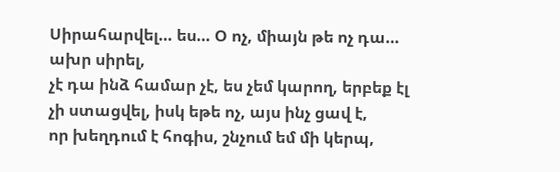Սիրահարվել… ես… Օ ոչ, միայն թե ոչ դա… ախր սիրել,
չէ դա ինձ համար չէ, ես չեմ կարող, երբեք էլ չի ստացվել, իսկ եթե ոչ, այս ինչ ցավ է,
որ խեղդում է հոգիս, շնչում եմ մի կերպ,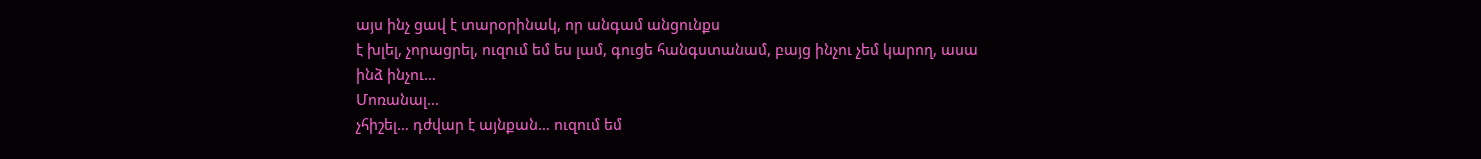այս ինչ ցավ է տարօրինակ, որ անգամ անցունքս
է խլել, չորացրել, ուզում եմ ես լամ, գուցե հանգստանամ, բայց ինչու չեմ կարող, ասա
ինձ ինչու…
Մոռանալ…
չհիշել… դժվար է այնքան… ուզում եմ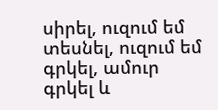սիրել, ուզում եմ տեսնել, ուզում եմ գրկել, ամուր
գրկել և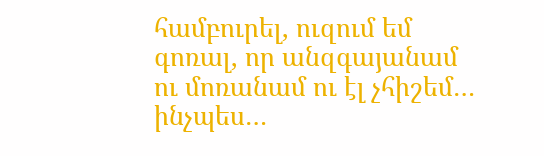համբուրել, ուզում եմ գոռալ, որ անզգայանամ ու մոռանամ ու էլ չհիշեմ… ինչպես…